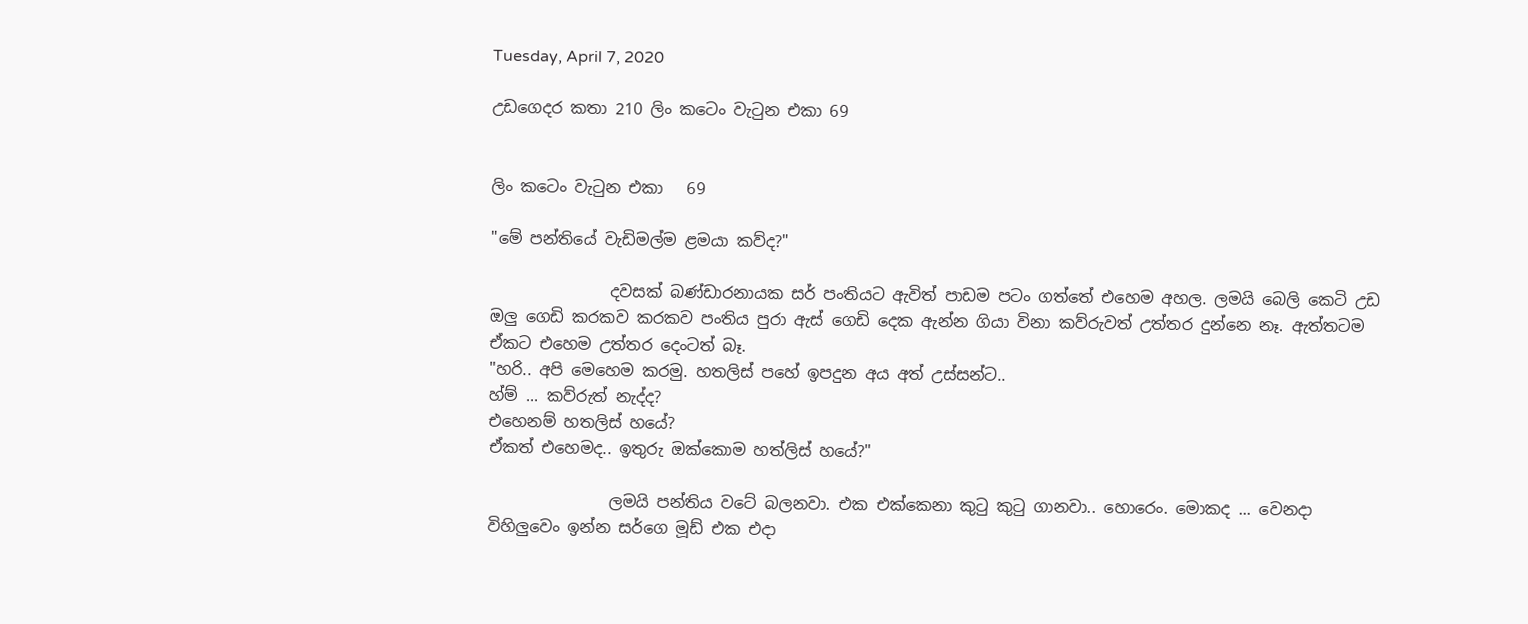Tuesday, April 7, 2020

උඩගෙදර කතා 210 ලිං කටෙං වැටුන එකා 69


ලිං කටෙං වැටුන එකා   69

"මේ පන්තියේ වැඩිමල්ම ළමයා කව්ද?"

               දවසක් බණ්ඩාරනායක සර් පංතියට ඇවිත් පාඩම පටං ගත්තේ එහෙම අහල. ලමයි බෙලි කෙටි උඩ ඔලු ගෙඩි කරකව කරකව පංතිය පුරා ඇස් ගෙඩි දෙක ඇන්න ගියා විනා කව්රුවත් උත්තර දුන්නෙ නෑ. ඇත්තටම ඒකට එහෙම උත්තර දෙංටත් බෑ.
"හරි.. අපි මෙහෙම කරමු. හතලිස් පහේ ඉපදුන අය අත් උස්සන්ට..
හ්ම් ... කව්රුත් නැද්ද?
එහෙනම් හතලිස් හයේ?
ඒකත් එහෙමද.. ඉතුරු ඔක්කොම හත්ලිස් හයේ?"

               ලමයි පන්තිය වටේ බලනවා. එක එක්කෙනා කුටු කුටු ගානවා.. හොරෙං. මොකද ... වෙනදා විහිලුවෙං ඉන්න සර්ගෙ මූඩ් එක එදා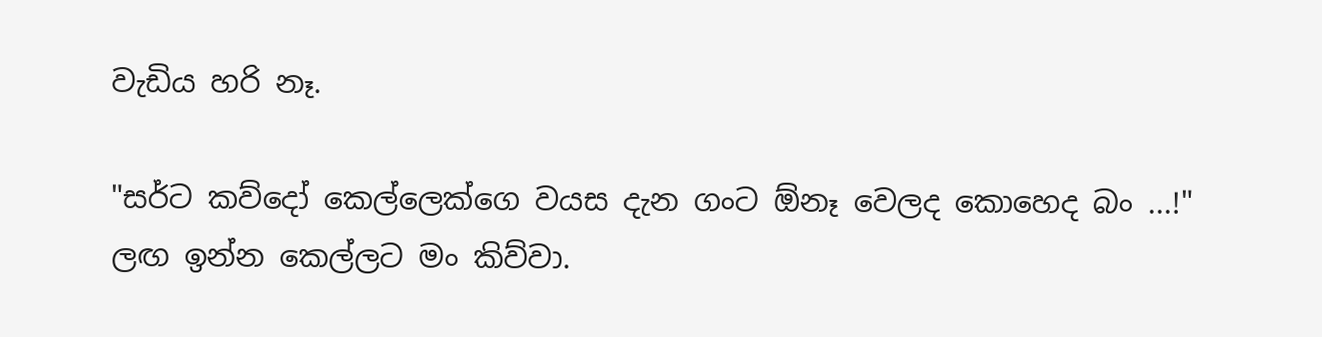වැඩිය හරි නෑ.

"සර්ට කව්දෝ කෙල්ලෙක්ගෙ වයස දැන ගංට ඕනෑ වෙලද කොහෙද බං ...!" ලඟ ඉන්න කෙල්ලට මං කිව්වා.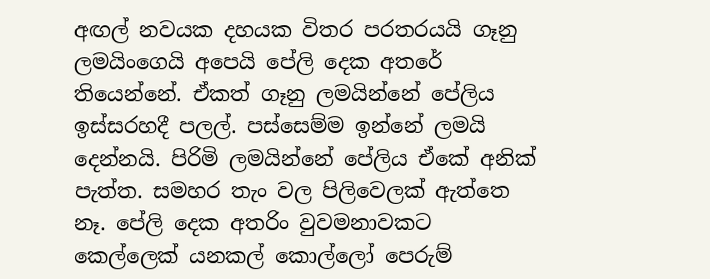අඟල් නවයක දහයක විතර පරතරයයි ගෑනු ලමයිංගෙයි අපෙයි පේලි දෙක අතරේ තියෙන්නේ. ඒකත් ගෑනු ලමයින්නේ පේලිය ඉස්සරහදී පලල්. පස්සෙම්ම ඉන්නේ ලමයි දෙන්නයි. පිරිමි ලමයින්නේ පේලිය ඒකේ අනික් පැත්ත. සමහර තැං වල පිලිවෙලක් ඇත්තෙ නෑ. පේලි දෙක අතරිං වුවමනාවකට කෙල්ලෙක් යනකල් කොල්ලෝ පෙරුම්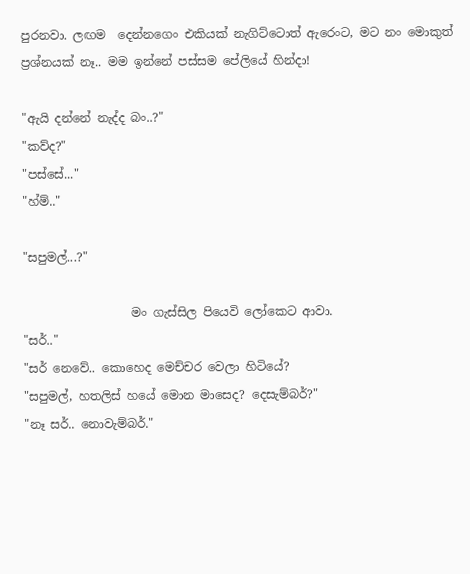පුරනවා. ලඟම  දෙන්නගෙං එකියක් නැගිට්ටොත් ඇරෙංට, මට නං මොකුත් ප්‍රශ්නයක් නෑ.. මම ඉන්නේ පස්සම පේලියේ හින්දා!

"ඇයි දන්නේ නැද්ද බං..?"
"කව්ද?"
"පස්සේ..."
"හ්ම්.."

"සපුමල්...?"

                  මං ගැස්සිල පියෙවි ලෝකෙට ආවා.
"සර්.."
"සර් නෙවේ.. කොහෙද මෙච්චර වෙලා හිටියේ?
"සපුමල්, හතලිස් හයේ මොන මාසෙද? දෙසැම්බර්?"
"නෑ සර්.. නොවැම්බර්."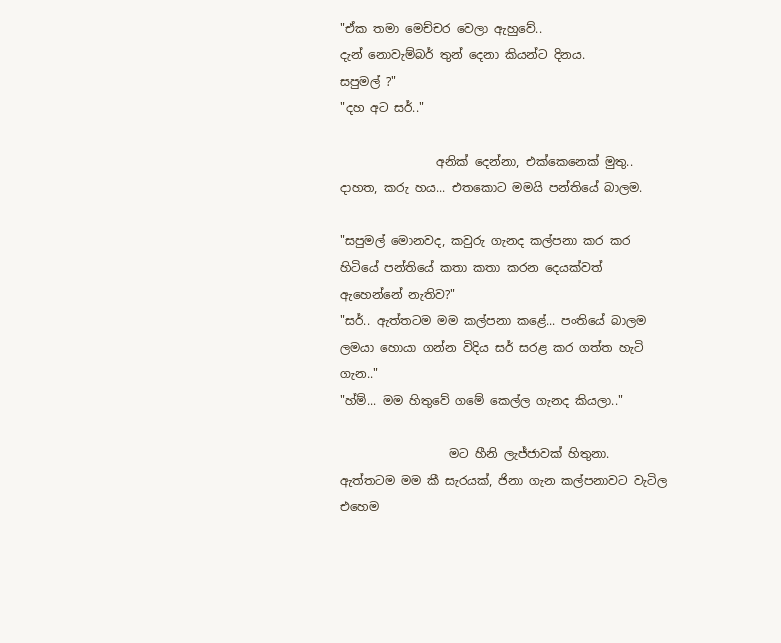"ඒක තමා මෙච්චර වෙලා ඇහුවේ..
දැන් නොවැම්බර් තුන් දෙනා කියන්ට දිනය.
සපුමල් ?"
"දහ අට සර්.."

                අනික් දෙන්නා, එක්කෙනෙක් මුතු.. දාහත, කරු හය... එතකොට මමයි පන්තියේ බාලම.

"සපුමල් මොනවද, කවුරු ගැනද කල්පනා කර කර හිටියේ පන්තියේ කතා කතා කරන දෙයක්වත් ඇහෙන්නේ නැතිව?"
"සර්.. ඇත්තටම මම කල්පනා කළේ... පංතියේ බාලම ලමයා හොයා ගන්න විදිය සර් සරළ කර ගත්ත හැටි ගැන.."
"හ්ම්... මම හිතුවේ ගමේ කෙල්ල ගැනද කියලා.."

                  මට හීනි ලැජ්ජාවක් හිතුනා. ඇත්තටම මම කී සැරයක්, ජිනා ගැන කල්පනාවට වැටිල එහෙම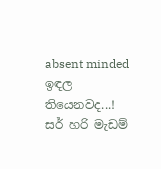absent minded ඉඳල තියෙනවද...! සර් හරි මැඩම්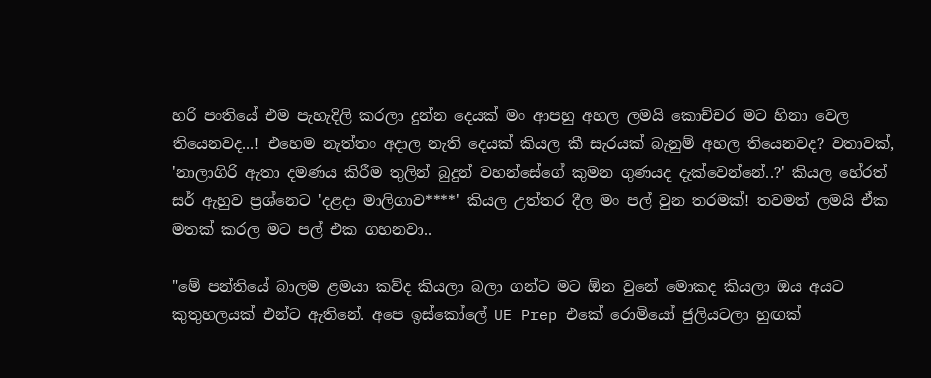හරි පංතියේ එම පැහැදිලි කරලා දුන්න දෙයක් මං ආපහු අහල ලමයි කොච්චර මට හිනා වෙල තියෙනවද...! එහෙම නැත්තං අදාල නැති දෙයක් කියල කී සැරයක් බැනුම් අහල තියෙනවද? වතාවක්, 'නාලාගිරි ඇතා දමණය කිරීම තුලින් බුදුන් වහන්සේගේ කුමන ගුණයද දැක්වෙන්නේ..?' කියල හේරත් සර් ඇහුව ප්‍රශ්නෙට 'දළදා මාලිගාව****' කියල උත්තර දීල මං පල් වුන තරමක්! තවමත් ලමයි ඒක මතක් කරල මට පල් එක ගහනවා..

"මේ පන්තියේ බාලම ළමයා කව්ද කියලා බලා ගන්ට මට ඕන වුනේ මොකද කියලා ඔය අයට කුතුහලයක් එන්ට ඇතිනේ. අපෙ ඉස්කෝලේ UE Prep එකේ රොමියෝ ජුලියටලා හුඟක්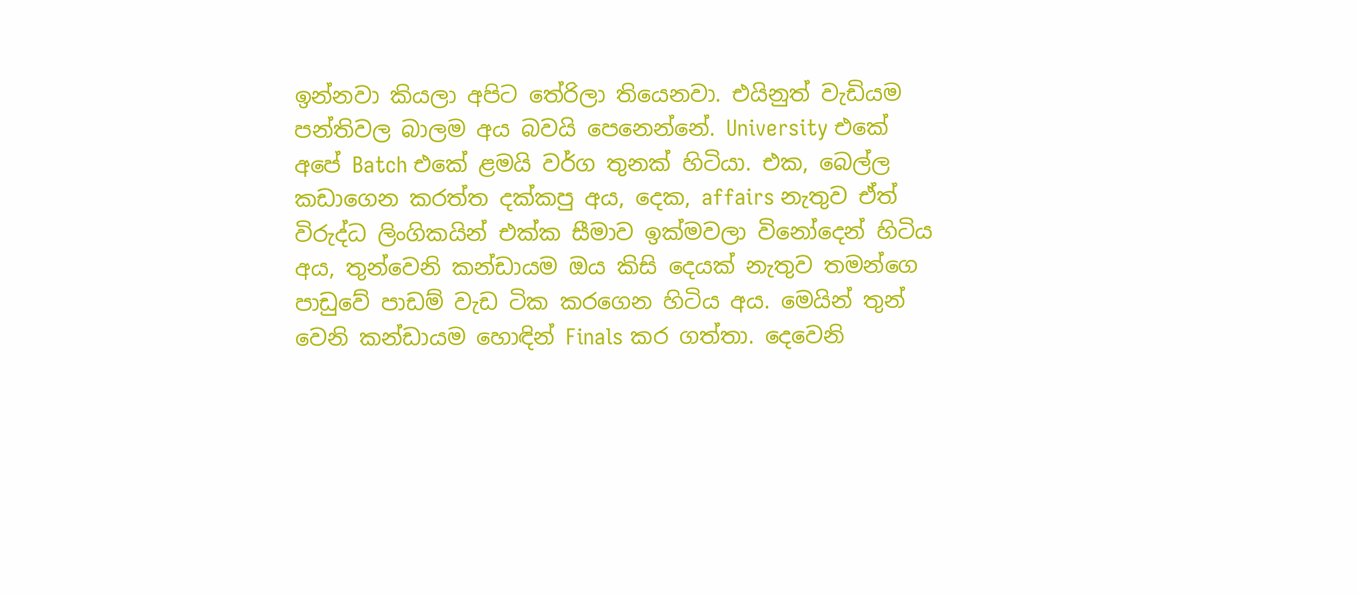ඉන්නවා කියලා අපිට තේරිලා තියෙනවා. එයිනුත් වැඩියම පන්තිවල බාලම අය බවයි පෙනෙන්නේ. University එකේ අපේ Batch එකේ ළමයි වර්ග තුනක් හිටියා. එක, බෙල්ල කඩාගෙන කරත්ත දක්කපු අය, දෙක, affairs නැතුව ඒත් විරුද්ධ ලිංගිකයින් එක්ක සීමාව ඉක්මවලා විනෝදෙන් හිටිය අය, තුන්වෙනි කන්ඩායම ඔය කිසි දෙයක් නැතුව තමන්ගෙ පාඩුවේ පාඩම් වැඩ ටික කරගෙන හිටිය අය. මෙයින් තුන් වෙනි කන්ඩායම හොඳින් Finals කර ගත්තා. දෙවෙනි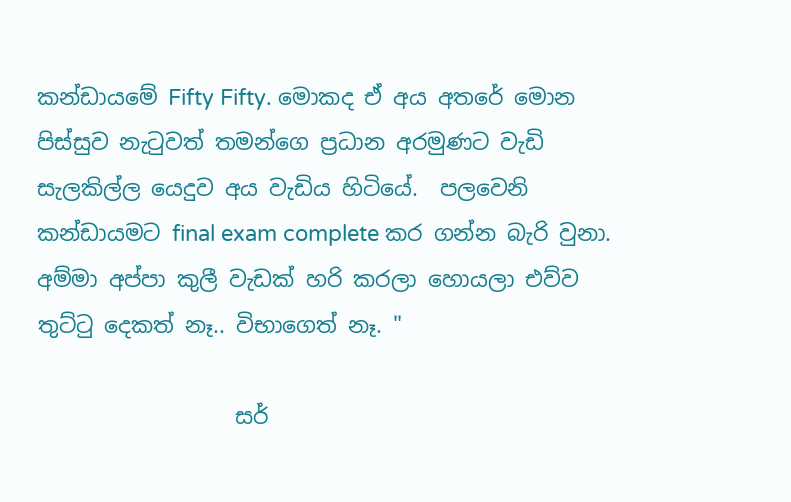කන්ඩායමේ Fifty Fifty. මොකද ඒ අය අතරේ මොන පිස්සුව නැටුවත් තමන්ගෙ ප්‍රධාන අරමුණට වැඩි සැලකිල්ල යෙදුව අය වැඩිය හිටියේ.  පලවෙනි කන්ඩායමට final exam complete කර ගන්න බැරි වුනා. අම්මා අප්පා කුලී වැඩක් හරි කරලා හොයලා එව්ව තුට්ටු දෙකත් නෑ.. විභාගෙත් නෑ. "

                  සර්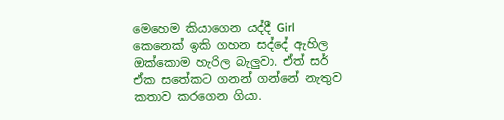මෙහෙම කියාගෙන යද්දී Girl කෙනෙක් ඉකි ගහන සද්දේ ඇහිල ඔක්කොම හැරිල බැලුවා. ඒත් සර් ඒක සතේකට ගනන් ගන්නේ නැතුව කතාව කරගෙන ගියා.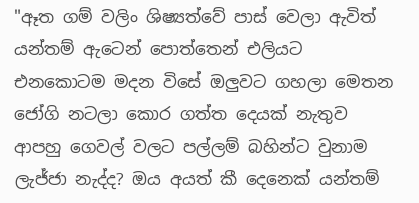"ඈත ගම් වලිං ශිෂ්‍යත්වේ පාස් වෙලා ඇවිත් යන්තම් ඇටෙන් පොත්තෙන් එලියට එනකොටම මදන විසේ ඔලුවට ගහලා මෙතන ජෝගි නටලා කොර ගත්ත දෙයක් නැතුව ආපහු ගෙවල් වලට පල්ලම් බහින්ට වුනාම ලැජ්ජා නැද්ද? ඔය අයත් කී දෙනෙක් යන්තම්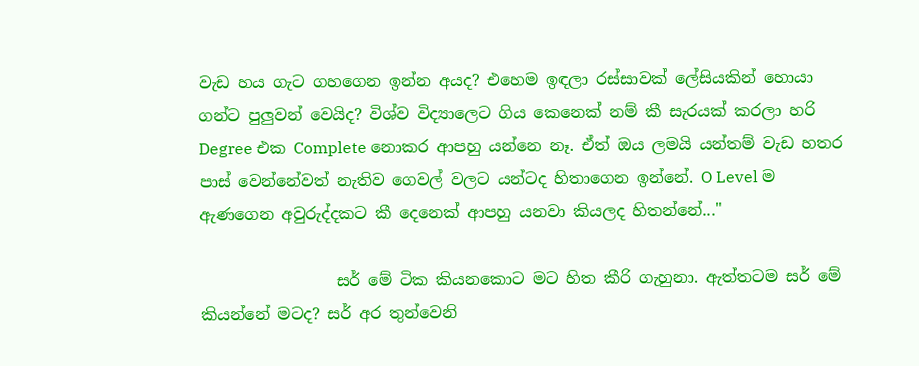වැඩ හය ගැට ගහගෙන ඉන්න අයද? එහෙම ඉඳලා රස්සාවක් ලේසියකින් හොයා ගන්ට පුලුවන් වෙයිද? විශ්ව විද්‍යාලෙට ගිය කෙනෙක් නම් කී සැරයක් කරලා හරි Degree එක Complete නොකර ආපහු යන්නෙ නෑ. ඒත් ඔය ලමයි යන්තම් වැඩ හතර පාස් වෙන්නේවත් නැතිව ගෙවල් වලට යන්ටද හිතාගෙන ඉන්නේ. O Level ම ඇණගෙන අවුරුද්දකට කී දෙනෙක් ආපහු යනවා කියලද හිතන්නේ..."

                 සර් මේ ටික කියනකොට මට හිත කීරි ගැහුනා. ඇත්තටම සර් මේ කියන්නේ මටද? සර් අර තුන්වෙනි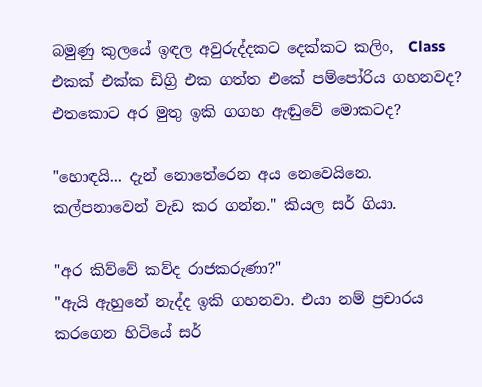බමුණු කුලයේ ඉඳල අවුරුද්දකට දෙක්කට කලිං,  Class එකක් එක්ක ඩිග්‍රි එක ගත්ත එකේ පම්පෝරිය ගහනවද? එතකොට අර මුතු ඉකි ගගහ ඇඬුවේ මොකටද?

"හොඳයි... දැන් නොතේරෙන අය නෙවෙයිනෙ. කල්පනාවෙන් වැඩ කර ගන්න." කියල සර් ගියා.

"අර කිව්වේ කව්ද රාජකරුණා?"
"ඇයි ඇහුනේ නැද්ද ඉකි ගහනවා. එයා නම් ප්‍රචාරය කරගෙන හිටියේ සර්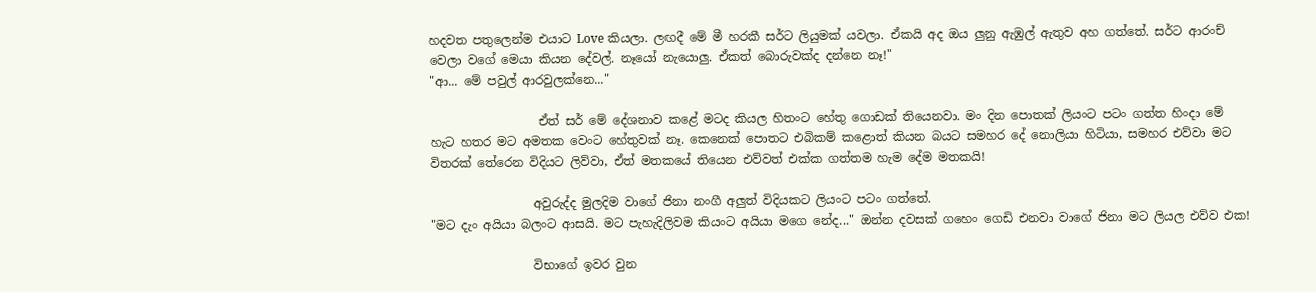හදවත පතුලෙන්ම එයාට Love කියලා. ලඟදී මේ මී හරකී සර්ට ලියුමක් යවලා. ඒකයි අද ඔය ලුනු ඇඹුල් ඇතුව අහ ගත්තේ. සර්ට ආරංච් වෙලා වගේ මෙයා කියන දේවල්. නෑයෝ නැයොලු. ඒකත් බොරුවක්ද දන්නෙ නෑ!"
"ආ... මේ පවුල් ආරවුලක්නෙ..."

                  ඒත් සර් මේ දේශනාව කළේ මටද කියල හිතංට හේතු ගොඩක් තියෙනවා. මං දින පොතක් ලියංට පටං ගත්ත හිංදා මේ හැට හතර මට අමතක වෙංට හේතුවක් නෑ. කෙනෙක් පොතට එබිකම් කළොත් කියන බයට සමහර දේ නොලියා හිටියා, සමහර එව්වා මට විතරක් තේරෙන විදියට ලිව්වා, ඒත් මතකයේ තියෙන එව්වත් එක්ක ගත්තම හැම දේම මතකයි!

                 අවුරුද්ද මුලදිම වාගේ ජිනා නංගී අලුත් විදියකට ලියංට පටං ගත්තේ.
"මට දැං අයියා බලංට ආසයි. මට පැහැදිලිවම කියංට අයියා මගෙ නේද..." ඔන්න දවසක් ගහෙං ගෙඩි එනවා වාගේ ජිනා මට ලියල එව්ව එක!

                 විභාගේ ඉවර වුන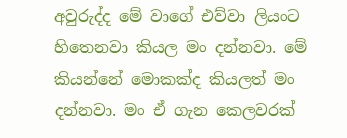අවුරුද්ද මේ වාගේ එව්වා ලියංට හිතෙනවා කියල මං දන්නවා. මේ කියන්නේ මොකක්ද කියලත් මං දන්නවා. මං ඒ ගැන කෙලවරක්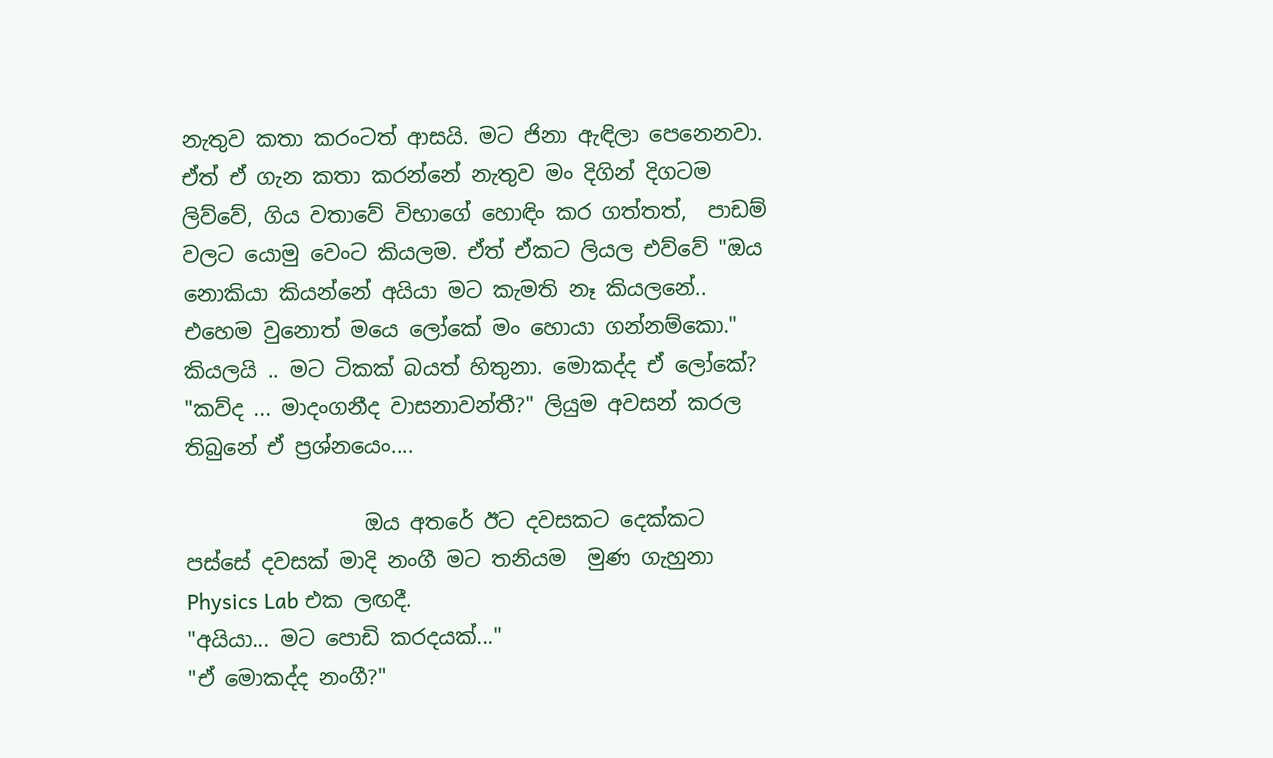නැතුව කතා කරංටත් ආසයි. මට ජිනා ඇඳිලා පෙනෙනවා. ඒත් ඒ ගැන කතා කරන්නේ නැතුව මං දිගින් දිගටම ලිව්වේ, ගිය වතාවේ විභාගේ හොඳිං කර ගත්තත්,  පාඩම් වලට යොමු වෙංට කියලම. ඒත් ඒකට ලියල එව්වේ "ඔය නොකියා කියන්නේ අයියා මට කැමති නෑ කියලනේ.. එහෙම වුනොත් මයෙ ලෝකේ මං හොයා ගන්නම්කො." කියලයි .. මට ටිකක් බයත් හිතුනා. මොකද්ද ඒ ලෝකේ?
"කව්ද ... මාදංගනීද වාසනාවන්තී?" ලියුම අවසන් කරල තිබුනේ ඒ ප්‍රශ්නයෙං....

                 ඔය අතරේ ඊට දවසකට දෙක්කට පස්සේ දවසක් මාදි නංගී මට තනියම  මුණ ගැහුනා Physics Lab එක ලඟදී.
"අයියා... මට පොඩි කරදයක්..."
"ඒ මොකද්ද නංගී?"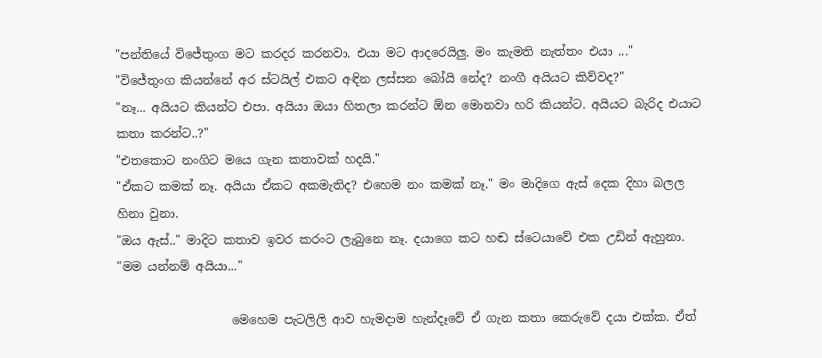"පන්තියේ විජේතුංග මට කරදර කරනවා. එයා මට ආදරෙයිලු. මං කැමති නැත්තං එයා ..."
"විජේතුංග කියන්නේ අර ස්ටයිල් එකට අඳින ලස්සන බෝයි නේද? නංගී අයියට කිව්වද?"
"නෑ... අයියට කියන්ට එපා. අයියා ඔයා හිතලා කරන්ට ඕන මොනවා හරි කියන්ට. අයියට බැරිද එයාට කතා කරන්ට..?"
"එතකොට නංගිට මයෙ ගැන කතාවක් හදයි."
"ඒකට කමක් නෑ. අයියා ඒකට අකමැතිද? එහෙම නං කමක් නෑ." මං මාදිගෙ ඇස් දෙක දිහා බලල හිනා වුනා.
"ඔය ඇස්.." මාදිට කතාව ඉවර කරංට ලැබුනෙ නෑ. දයාගෙ කට හඬ ස්ටෙයාවේ එක උඩින් ඇහුනා.
"මම යන්නම් අයියා..."

                   මෙහෙම පැටලිලි ආව හැමදාම හැන්දෑවේ ඒ ගැන කතා කෙරුවේ දයා එක්ක. ඒත්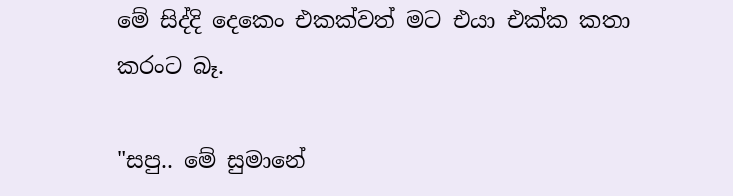මේ සිද්දි දෙකෙං එකක්වත් මට එයා එක්ක කතා කරංට බෑ.

"සපු.. මේ සුමානේ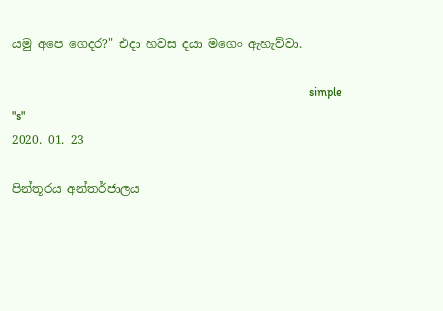යමු අපෙ ගෙදර?" එදා හවස දයා මගෙං ඇහැව්වා.

                                                                                                   simple "s"
2020. 01. 23

පින්තූරය අන්තර්ජාලය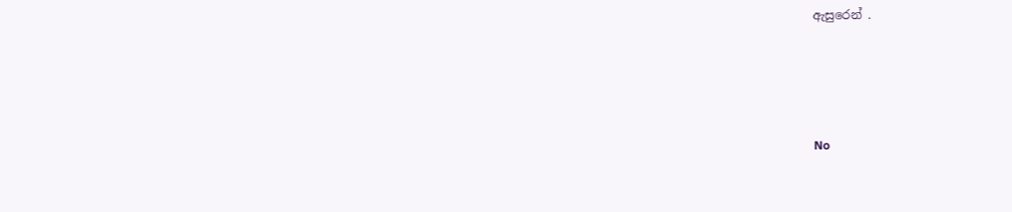ඇසුරෙන් .





No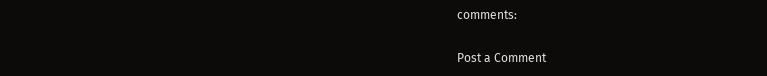comments:

Post a Comment